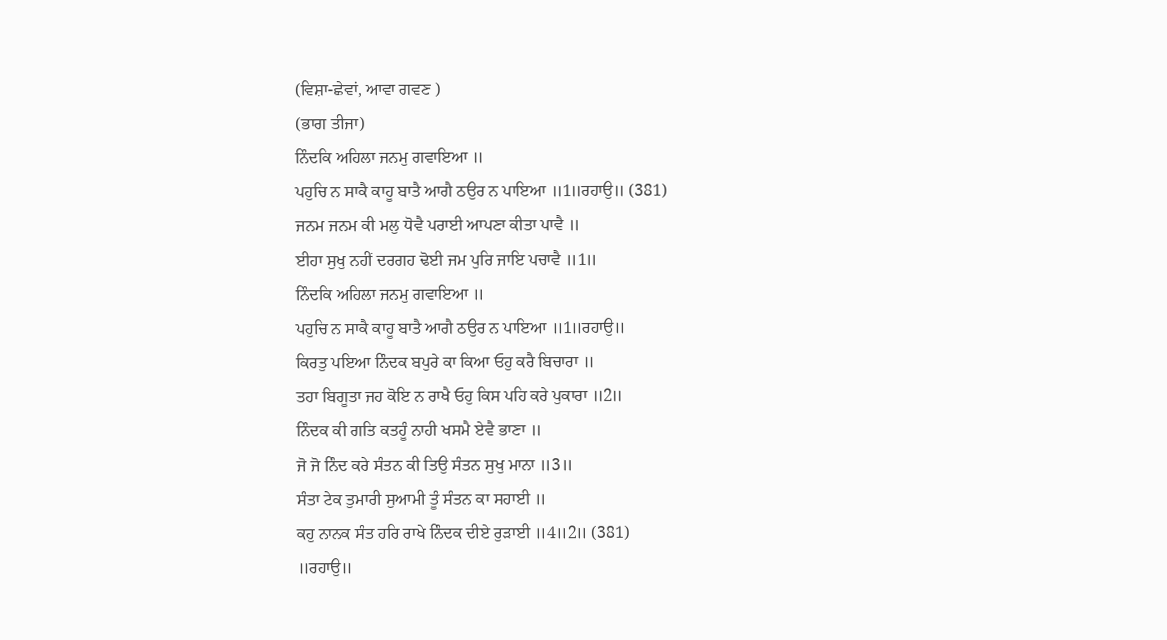(ਵਿਸ਼ਾ-ਛੇਵਾਂ, ਆਵਾ ਗਵਣ )
(ਭਾਗ ਤੀਜਾ)
ਨਿੰਦਕਿ ਅਹਿਲਾ ਜਨਮੁ ਗਵਾਇਆ ॥
ਪਹੁਚਿ ਨ ਸਾਕੈ ਕਾਹੂ ਬਾਤੈ ਆਗੈ ਠਉਰ ਨ ਪਾਇਆ ॥1॥ਰਹਾਉ॥ (381)
ਜਨਮ ਜਨਮ ਕੀ ਮਲੁ ਧੋਵੈ ਪਰਾਈ ਆਪਣਾ ਕੀਤਾ ਪਾਵੈ ॥
ਈਹਾ ਸੁਖੁ ਨਹੀਂ ਦਰਗਹ ਢੋਈ ਜਮ ਪੁਰਿ ਜਾਇ ਪਚਾਵੈ ॥1॥
ਨਿੰਦਕਿ ਅਹਿਲਾ ਜਨਮੁ ਗਵਾਇਆ ॥
ਪਹੁਚਿ ਨ ਸਾਕੈ ਕਾਹੂ ਬਾਤੈ ਆਗੈ ਠਉਰ ਨ ਪਾਇਆ ॥1॥ਰਹਾਉ॥
ਕਿਰਤੁ ਪਇਆ ਨਿੰਦਕ ਬਪੁਰੇ ਕਾ ਕਿਆ ਓਹੁ ਕਰੈ ਬਿਚਾਰਾ ॥
ਤਹਾ ਬਿਗੂਤਾ ਜਹ ਕੋਇ ਨ ਰਾਖੈ ਓਹੁ ਕਿਸ ਪਹਿ ਕਰੇ ਪੁਕਾਰਾ ॥2॥
ਨਿੰਦਕ ਕੀ ਗਤਿ ਕਤਹੂੰ ਨਾਹੀ ਖਸਮੈ ਏਵੈ ਭਾਣਾ ॥
ਜੋ ਜੋ ਨਿੰਦ ਕਰੇ ਸੰਤਨ ਕੀ ਤਿਉ ਸੰਤਨ ਸੁਖੁ ਮਾਨਾ ॥3॥
ਸੰਤਾ ਟੇਕ ਤੁਮਾਰੀ ਸੁਆਮੀ ਤੂੰ ਸੰਤਨ ਕਾ ਸਹਾਈ ॥
ਕਹੁ ਨਾਨਕ ਸੰਤ ਹਰਿ ਰਾਖੇ ਨਿੰਦਕ ਦੀਏ ਰੁੜਾਈ ॥4॥2॥ (381)
॥ਰਹਾਉ॥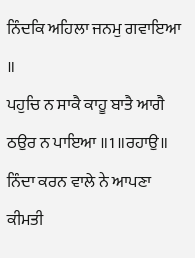ਨਿੰਦਕਿ ਅਹਿਲਾ ਜਨਮੁ ਗਵਾਇਆ ॥
ਪਹੁਚਿ ਨ ਸਾਕੈ ਕਾਹੂ ਬਾਤੈ ਆਗੈ ਠਉਰ ਨ ਪਾਇਆ ॥1॥ਰਹਾਉ॥
ਨਿੰਦਾ ਕਰਨ ਵਾਲੇ ਨੇ ਆਪਣਾ ਕੀਮਤੀ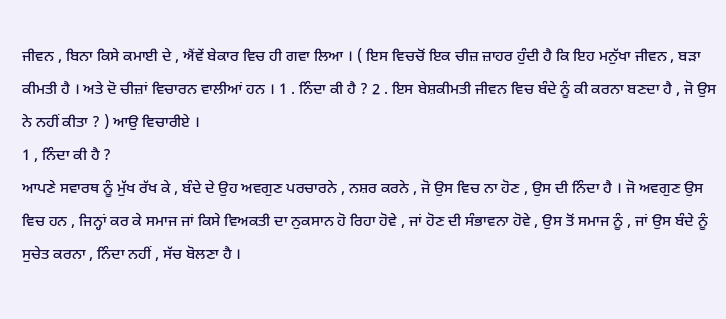ਜੀਵਨ , ਬਿਨਾ ਕਿਸੇ ਕਮਾਈ ਦੇ , ਐਂਵੇਂ ਬੇਕਾਰ ਵਿਚ ਹੀ ਗਵਾ ਲਿਆ । ( ਇਸ ਵਿਚਚੋਂ ਇਕ ਚੀਜ਼ ਜ਼ਾਹਰ ਹੁੰਦੀ ਹੈ ਕਿ ਇਹ ਮਨੁੱਖਾ ਜੀਵਨ , ਬੜਾ ਕੀਮਤੀ ਹੈ । ਅਤੇ ਦੋ ਚੀਜ਼ਾਂ ਵਿਚਾਰਨ ਵਾਲੀਆਂ ਹਨ । 1 . ਨਿੰਦਾ ਕੀ ਹੈ ? 2 . ਇਸ ਬੇਸ਼ਕੀਮਤੀ ਜੀਵਨ ਵਿਚ ਬੰਦੇ ਨੂੰ ਕੀ ਕਰਨਾ ਬਣਦਾ ਹੈ , ਜੋ ਉਸ ਨੇ ਨਹੀਂ ਕੀਤਾ ? ) ਆਉ ਵਿਚਾਰੀਏ ।
1 , ਨਿੰਦਾ ਕੀ ਹੈ ?
ਆਪਣੇ ਸਵਾਰਥ ਨੂੰ ਮੁੱਖ ਰੱਖ ਕੇ , ਬੰਦੇ ਦੇ ਉਹ ਅਵਗੁਣ ਪਰਚਾਰਨੇ , ਨਸ਼ਰ ਕਰਨੇ , ਜੋ ਉਸ ਵਿਚ ਨਾ ਹੋਣ , ਉਸ ਦੀ ਨਿੰਦਾ ਹੈ । ਜੋ ਅਵਗੁਣ ਉਸ ਵਿਚ ਹਨ , ਜਿਨ੍ਹਾਂ ਕਰ ਕੇ ਸਮਾਜ ਜਾਂ ਕਿਸੇ ਵਿਅਕਤੀ ਦਾ ਨੁਕਸਾਨ ਹੋ ਰਿਹਾ ਹੋਵੇ , ਜਾਂ ਹੋਣ ਦੀ ਸੰਭਾਵਨਾ ਹੋਵੇ , ਉਸ ਤੋਂ ਸਮਾਜ ਨੂੰ , ਜਾਂ ਉਸ ਬੰਦੇ ਨੂੰ ਸੁਚੇਤ ਕਰਨਾ , ਨਿੰਦਾ ਨਹੀਂ , ਸੱਚ ਬੋਲਣਾ ਹੈ ।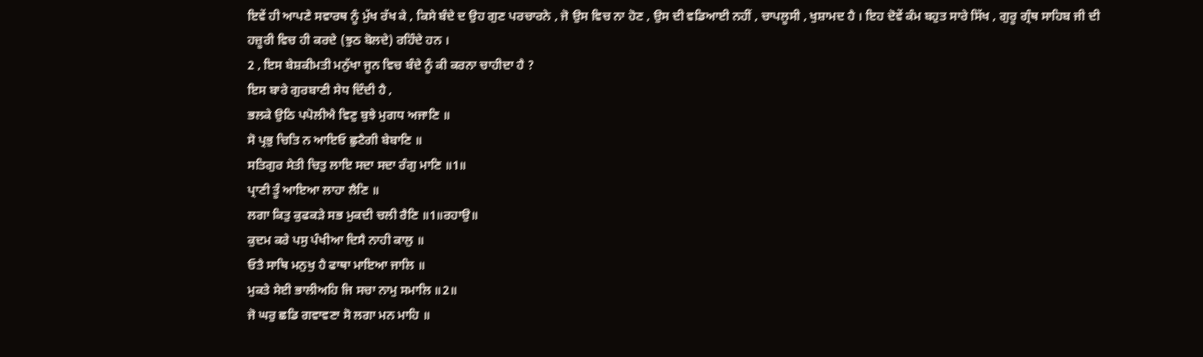ਇਵੇਂ ਹੀ ਆਪਣੇ ਸਵਾਰਥ ਨੂੰ ਮੁੱਖ ਰੱਖ ਕੇ , ਕਿਸੇ ਬੰਦੇ ਦ ਉਹ ਗੁਣ ਪਰਚਾਰਨੇ , ਜੋ ਉਸ ਵਿਚ ਨਾ ਹੋਣ , ਉਸ ਦੀ ਵਡਿਆਈ ਨਹੀਂ , ਚਾਪਲੂਸੀ , ਖੁਸ਼ਾਮਦ ਹੈ । ਇਹ ਦੋਵੇਂ ਕੰਮ ਬਹੁਤ ਸਾਰੇ ਸਿੱਖ , ਗੁਰੂ ਗ੍ਰੰਥ ਸਾਹਿਬ ਜੀ ਦੀ ਹਜ਼ੂਰੀ ਵਿਚ ਹੀ ਕਰਦੇ (ਝੁਠ ਬੋਲਦੇ) ਰਹਿੰਦੇ ਹਨ ।
2 , ਇਸ ਬੇਸ਼ਕੀਮਤੀ ਮਨੁੱਖਾ ਜੂਨ ਵਿਚ ਬੰਦੇ ਨੂੰ ਕੀ ਕਰਨਾ ਚਾਹੀਦਾ ਹੈ ?
ਇਸ ਬਾਰੇ ਗੁਰਬਾਣੀ ਸੇਧ ਦਿੰਦੀ ਹੈ ,
ਭਲਕੇ ਉਠਿ ਪਪੋਲੀਐ ਵਿਣੁ ਬੁਝੇ ਮੁਗਧ ਅਜਾਣਿ ॥
ਸੋ ਪ੍ਰਭੁ ਚਿਤਿ ਨ ਆਇਓ ਛੁਟੈਗੀ ਬੇਬਾਣਿ ॥
ਸਤਿਗੁਰ ਸੇਤੀ ਚਿਤੁ ਲਾਇ ਸਦਾ ਸਦਾ ਰੰਗੁ ਮਾਣਿ ॥1॥
ਪ੍ਰਾਣੀ ਤੂੰ ਆਇਆ ਲਾਹਾ ਲੈਣਿ ॥
ਲਗਾ ਕਿਤੁ ਕੁਫਕੜੇ ਸਭ ਮੁਕਦੀ ਚਲੀ ਰੈਣਿ ॥1॥ਰਹਾਉ॥
ਕੁਦਮ ਕਰੇ ਪਸੁ ਪੰਖੀਆ ਦਿਸੈ ਨਾਹੀ ਕਾਲੁ ॥
ਓਤੈ ਸਾਥਿ ਮਨੁਖੁ ਹੈ ਫਾਥਾ ਮਾਇਆ ਜਾਲਿ ॥
ਮੁਕਤੇ ਸੇਈ ਭਾਲੀਅਹਿ ਜਿ ਸਚਾ ਨਾਮੁ ਸਮਾਲਿ ॥2॥
ਜੋ ਘਰੁ ਛਡਿ ਗਵਾਵਣਾ ਸੋ ਲਗਾ ਮਨ ਮਾਹਿ ॥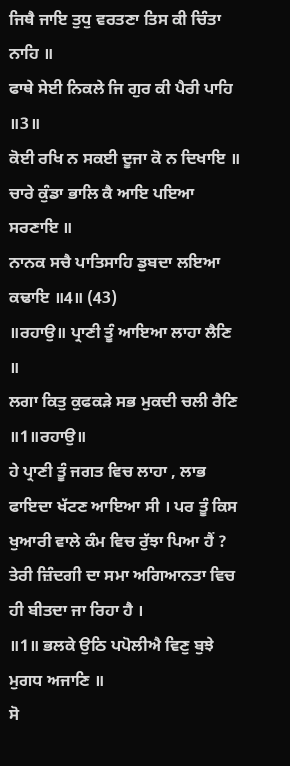ਜਿਥੈ ਜਾਇ ਤੁਧੁ ਵਰਤਣਾ ਤਿਸ ਕੀ ਚਿੰਤਾ ਨਾਹਿ ॥
ਫਾਥੇ ਸੇਈ ਨਿਕਲੇ ਜਿ ਗੁਰ ਕੀ ਪੈਰੀ ਪਾਹਿ ॥3॥
ਕੋਈ ਰਖਿ ਨ ਸਕਈ ਦੂਜਾ ਕੋ ਨ ਦਿਖਾਇ ॥
ਚਾਰੇ ਕੁੰਡਾ ਭਾਲਿ ਕੈ ਆਇ ਪਇਆ ਸਰਣਾਇ ॥
ਨਾਨਕ ਸਚੈ ਪਾਤਿਸਾਹਿ ਡੁਬਦਾ ਲਇਆ ਕਢਾਇ ॥4॥ (43)
॥ਰਹਾਉ॥ ਪ੍ਰਾਣੀ ਤੂੰ ਆਇਆ ਲਾਹਾ ਲੈਣਿ ॥
ਲਗਾ ਕਿਤੁ ਕੁਫਕੜੇ ਸਭ ਮੁਕਦੀ ਚਲੀ ਰੈਣਿ ॥1॥ਰਹਾਉ॥
ਹੇ ਪ੍ਰਾਣੀ ਤੂੰ ਜਗਤ ਵਿਚ ਲਾਹਾ , ਲਾਭ ਫਾਇਦਾ ਖੱਟਣ ਆਇਆ ਸੀ । ਪਰ ਤੂੰ ਕਿਸ ਖੁਆਰੀ ਵਾਲੇ ਕੰਮ ਵਿਚ ਰੁੱਝਾ ਪਿਆ ਹੈਂ ? ਤੇਰੀ ਜ਼ਿੰਦਗੀ ਦਾ ਸਮਾ ਅਗਿਆਨਤਾ ਵਿਚ ਹੀ ਬੀਤਦਾ ਜਾ ਰਿਹਾ ਹੈ ।
॥1॥ ਭਲਕੇ ਉਠਿ ਪਪੋਲੀਐ ਵਿਣੁ ਬੁਝੇ ਮੁਗਧ ਅਜਾਣਿ ॥
ਸੋ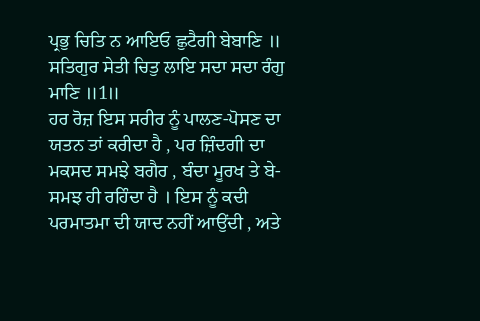ਪ੍ਰਭੁ ਚਿਤਿ ਨ ਆਇਓ ਛੁਟੈਗੀ ਬੇਬਾਣਿ ॥
ਸਤਿਗੁਰ ਸੇਤੀ ਚਿਤੁ ਲਾਇ ਸਦਾ ਸਦਾ ਰੰਗੁ ਮਾਣਿ ॥1॥
ਹਰ ਰੋਜ਼ ਇਸ ਸਰੀਰ ਨੂੰ ਪਾਲਣ-ਪੋਸਣ ਦਾ ਯਤਨ ਤਾਂ ਕਰੀਦਾ ਹੈ , ਪਰ ਜ਼ਿੰਦਗੀ ਦਾ ਮਕਸਦ ਸਮਝੇ ਬਗੈਰ , ਬੰਦਾ ਮੂਰਖ ਤੇ ਬੇ-ਸਮਝ ਹੀ ਰਹਿੰਦਾ ਹੈ । ਇਸ ਨੂੰ ਕਦੀ ਪਰਮਾਤਮਾ ਦੀ ਯਾਦ ਨਹੀਂ ਆਉਂਦੀ , ਅਤੇ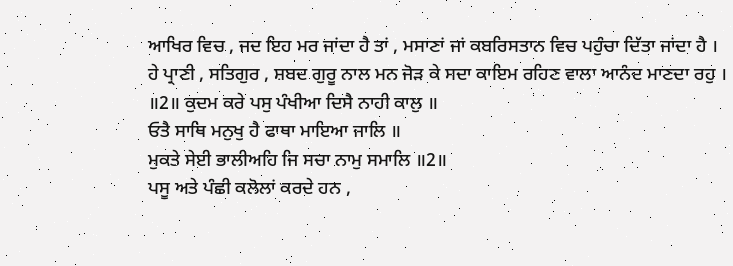ਆਖਿਰ ਵਿਚ , ਜਦ ਇਹ ਮਰ ਜਾਂਦਾ ਹੈ ਤਾਂ , ਮਸਾਣਾਂ ਜਾਂ ਕਬਰਿਸਤਾਨ ਵਿਚ ਪਹੁੰਚਾ ਦਿੱਤਾ ਜਾਂਦਾ ਹੈ ।
ਹੇ ਪ੍ਰਾਣੀ , ਸਤਿਗੁਰ , ਸ਼ਬਦ ਗੁਰੂ ਨਾਲ ਮਨ ਜੋੜ ਕੇ ਸਦਾ ਕਾਇਮ ਰਹਿਣ ਵਾਲਾ ਆਨੰਦ ਮਾਣਦਾ ਰਹੁ ।
॥2॥ ਕੁਦਮ ਕਰੇ ਪਸੁ ਪੰਖੀਆ ਦਿਸੈ ਨਾਹੀ ਕਾਲੁ ॥
ਓਤੈ ਸਾਥਿ ਮਨੁਖੁ ਹੈ ਫਾਥਾ ਮਾਇਆ ਜਾਲਿ ॥
ਮੁਕਤੇ ਸੇਈ ਭਾਲੀਅਹਿ ਜਿ ਸਚਾ ਨਾਮੁ ਸਮਾਲਿ ॥2॥
ਪਸੂ ਅਤੇ ਪੰਛੀ ਕਲੋਲਾਂ ਕਰਦੇ ਹਨ ,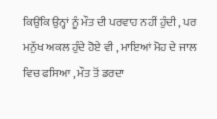ਕਿਉਂਕਿ ਉਨ੍ਹਾਂ ਨੂੰ ਮੌਤ ਦੀ ਪਰਵਾਹ ਨਹੀਂ ਹੁੰਦੀ , ਪਰ ਮਨੁੱਖ ਅਕਲ ਹੁੰਦੇ ਹੋਏ ਵੀ , ਮਾਇਆਂ ਮੋਹ ਦੇ ਜਾਲ ਵਿਚ ਫਸਿਆ , ਮੌਤ ਤੋਂ ਡਰਦਾ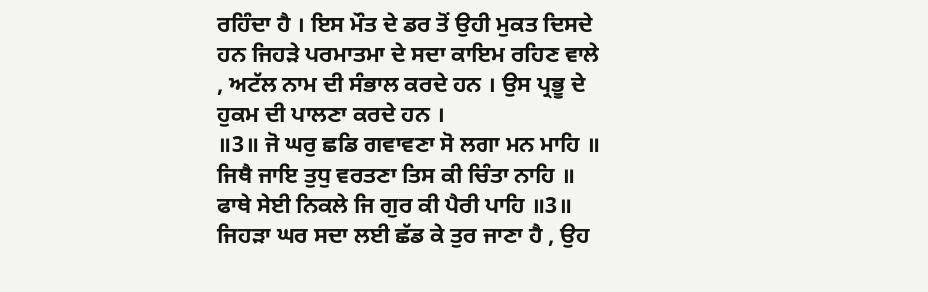ਰਹਿੰਦਾ ਹੈ । ਇਸ ਮੌਤ ਦੇ ਡਰ ਤੋਂ ਉਹੀ ਮੁਕਤ ਦਿਸਦੇ ਹਨ ਜਿਹੜੇ ਪਰਮਾਤਮਾ ਦੇ ਸਦਾ ਕਾਇਮ ਰਹਿਣ ਵਾਲੇ , ਅਟੱਲ ਨਾਮ ਦੀ ਸੰਭਾਲ ਕਰਦੇ ਹਨ । ਉਸ ਪ੍ਰਭੂ ਦੇ ਹੁਕਮ ਦੀ ਪਾਲਣਾ ਕਰਦੇ ਹਨ ।
॥3॥ ਜੋ ਘਰੁ ਛਡਿ ਗਵਾਵਣਾ ਸੋ ਲਗਾ ਮਨ ਮਾਹਿ ॥
ਜਿਥੈ ਜਾਇ ਤੁਧੁ ਵਰਤਣਾ ਤਿਸ ਕੀ ਚਿੰਤਾ ਨਾਹਿ ॥
ਫਾਥੇ ਸੇਈ ਨਿਕਲੇ ਜਿ ਗੁਰ ਕੀ ਪੈਰੀ ਪਾਹਿ ॥3॥
ਜਿਹੜਾ ਘਰ ਸਦਾ ਲਈ ਛੱਡ ਕੇ ਤੁਰ ਜਾਣਾ ਹੈ , ਉਹ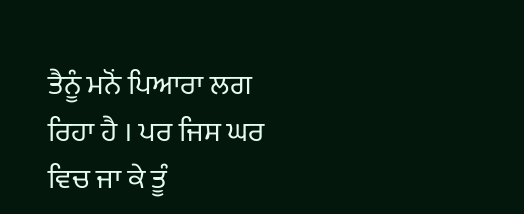ਤੈਨੂੰ ਮਨੋਂ ਪਿਆਰਾ ਲਗ ਰਿਹਾ ਹੈ । ਪਰ ਜਿਸ ਘਰ ਵਿਚ ਜਾ ਕੇ ਤੂੰ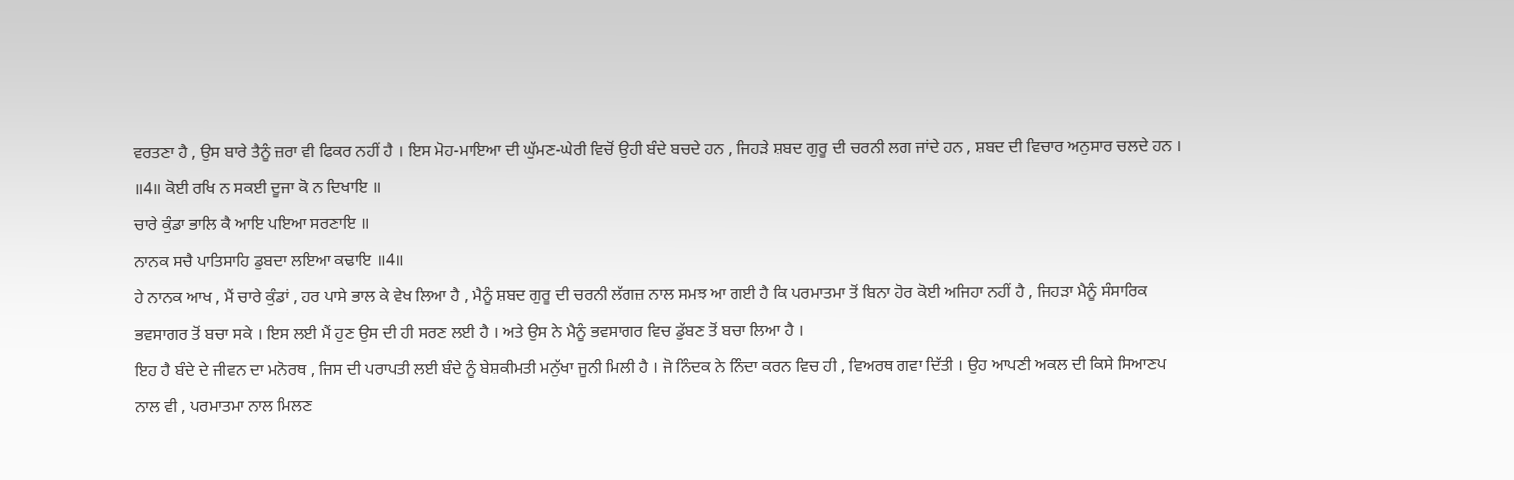ਵਰਤਣਾ ਹੈ , ਉਸ ਬਾਰੇ ਤੈਨੂੰ ਜ਼ਰਾ ਵੀ ਫਿਕਰ ਨਹੀਂ ਹੈ । ਇਸ ਮੋਹ-ਮਾਇਆ ਦੀ ਘੁੱਮਣ-ਘੇਰੀ ਵਿਚੋਂ ਉਹੀ ਬੰਦੇ ਬਚਦੇ ਹਨ , ਜਿਹੜੇ ਸ਼ਬਦ ਗੁਰੂ ਦੀ ਚਰਨੀ ਲਗ ਜਾਂਦੇ ਹਨ , ਸ਼ਬਦ ਦੀ ਵਿਚਾਰ ਅਨੁਸਾਰ ਚਲਦੇ ਹਨ ।
॥4॥ ਕੋਈ ਰਖਿ ਨ ਸਕਈ ਦੂਜਾ ਕੋ ਨ ਦਿਖਾਇ ॥
ਚਾਰੇ ਕੁੰਡਾ ਭਾਲਿ ਕੈ ਆਇ ਪਇਆ ਸਰਣਾਇ ॥
ਨਾਨਕ ਸਚੈ ਪਾਤਿਸਾਹਿ ਡੁਬਦਾ ਲਇਆ ਕਢਾਇ ॥4॥
ਹੇ ਨਾਨਕ ਆਖ , ਮੈਂ ਚਾਰੇ ਕੁੰਡਾਂ , ਹਰ ਪਾਸੇ ਭਾਲ ਕੇ ਵੇਖ ਲਿਆ ਹੈ , ਮੈਨੂੰ ਸ਼ਬਦ ਗੁਰੂ ਦੀ ਚਰਨੀ ਲੱਗਜ਼ ਨਾਲ ਸਮਝ ਆ ਗਈ ਹੈ ਕਿ ਪਰਮਾਤਮਾ ਤੋਂ ਬਿਨਾ ਹੋਰ ਕੋਈ ਅਜਿਹਾ ਨਹੀਂ ਹੈ , ਜਿਹੜਾ ਮੈਨੂੰ ਸੰਸਾਰਿਕ ਭਵਸਾਗਰ ਤੋਂ ਬਚਾ ਸਕੇ । ਇਸ ਲਈ ਮੈਂ ਹੁਣ ਉਸ ਦੀ ਹੀ ਸਰਣ ਲਈ ਹੈ । ਅਤੇ ਉਸ ਨੇ ਮੈਨੂੰ ਭਵਸਾਗਰ ਵਿਚ ਡੁੱਬਣ ਤੋਂ ਬਚਾ ਲਿਆ ਹੈ ।
ਇਹ ਹੈ ਬੰਦੇ ਦੇ ਜੀਵਨ ਦਾ ਮਨੋਰਥ , ਜਿਸ ਦੀ ਪਰਾਪਤੀ ਲਈ ਬੰਦੇ ਨੂੰ ਬੇਸ਼ਕੀਮਤੀ ਮਨੁੱਖਾ ਜੂਨੀ ਮਿਲੀ ਹੈ । ਜੋ ਨਿੰਦਕ ਨੇ ਨਿੰਦਾ ਕਰਨ ਵਿਚ ਹੀ , ਵਿਅਰਥ ਗਵਾ ਦਿੱਤੀ । ਉਹ ਆਪਣੀ ਅਕਲ ਦੀ ਕਿਸੇ ਸਿਆਣਪ ਨਾਲ ਵੀ , ਪਰਮਾਤਮਾ ਨਾਲ ਮਿਲਣ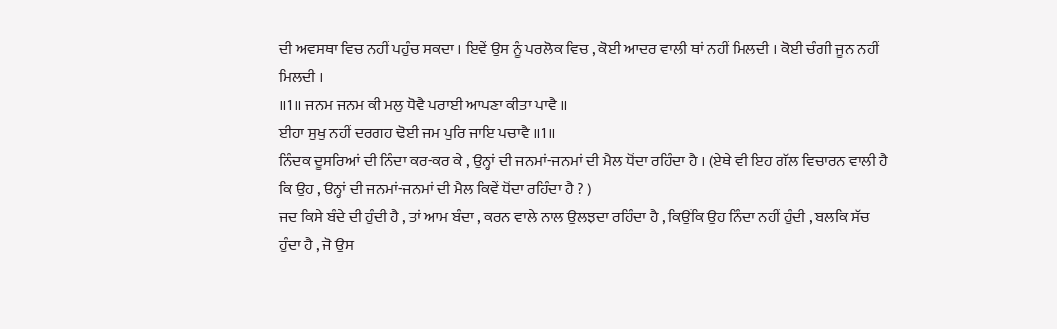ਦੀ ਅਵਸਥਾ ਵਿਚ ਨਹੀਂ ਪਹੁੰਚ ਸਕਦਾ । ਇਵੇਂ ਉਸ ਨੂੰ ਪਰਲੋਕ ਵਿਚ , ਕੋਈ ਆਦਰ ਵਾਲੀ ਥਾਂ ਨਹੀਂ ਮਿਲਦੀ । ਕੋਈ ਚੰਗੀ ਜੂਨ ਨਹੀਂ ਮਿਲਦੀ ।
॥1॥ ਜਨਮ ਜਨਮ ਕੀ ਮਲੁ ਧੋਵੈ ਪਰਾਈ ਆਪਣਾ ਕੀਤਾ ਪਾਵੈ ॥
ਈਹਾ ਸੁਖੁ ਨਹੀਂ ਦਰਗਹ ਢੋਈ ਜਮ ਪੁਰਿ ਜਾਇ ਪਚਾਵੈ ॥1॥
ਨਿੰਦਕ ਦੂਸਰਿਆਂ ਦੀ ਨਿੰਦਾ ਕਰ-ਕਰ ਕੇ , ਉਨ੍ਹਾਂ ਦੀ ਜਨਮਾਂ-ਜਨਮਾਂ ਦੀ ਮੈਲ ਧੋਂਦਾ ਰਹਿੰਦਾ ਹੈ । (ਏਥੇ ਵੀ ਇਹ ਗੱਲ ਵਿਚਾਰਨ ਵਾਲੀ ਹੈ ਕਿ ਉਹ , ੳਨ੍ਹਾਂ ਦੀ ਜਨਮਾਂ-ਜਨਮਾਂ ਦੀ ਮੈਲ ਕਿਵੇਂ ਧੋਂਦਾ ਰਹਿੰਦਾ ਹੈ ? )
ਜਦ ਕਿਸੇ ਬੰਦੇ ਦੀ ਹੁੰਦੀ ਹੈ , ਤਾਂ ਆਮ ਬੰਦਾ , ਕਰਨ ਵਾਲੇ ਨਾਲ ਉਲਝਦਾ ਰਹਿੰਦਾ ਹੈ , ਕਿਉਂਕਿ ਉਹ ਨਿੰਦਾ ਨਹੀਂ ਹੁੰਦੀ , ਬਲਕਿ ਸੱਚ ਹੁੰਦਾ ਹੈ , ਜੋ ਉਸ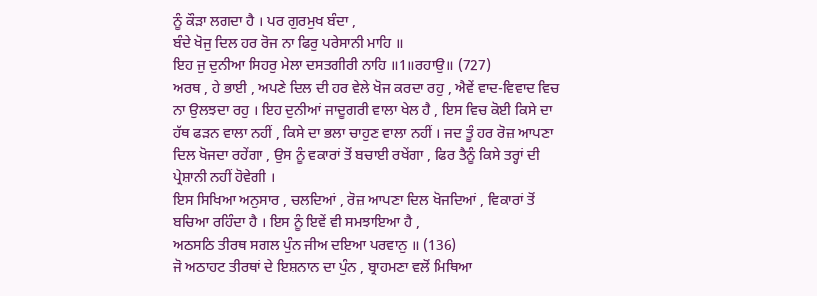ਨੂੰ ਕੌੜਾ ਲਗਦਾ ਹੈ । ਪਰ ਗੁਰਮੁਖ ਬੰਦਾ ,
ਬੰਦੇ ਖੋਜੁ ਦਿਲ ਹਰ ਰੋਜ ਨਾ ਫਿਰੁ ਪਰੇਸਾਨੀ ਮਾਹਿ ॥
ਇਹ ਜੁ ਦੁਨੀਆ ਸਿਹਰੁ ਮੇਲਾ ਦਸਤਗੀਰੀ ਨਾਹਿ ॥1॥ਰਹਾਉ॥ (727)
ਅਰਥ , ਹੇ ਭਾਈ , ਅਪਣੇ ਦਿਲ ਦੀ ਹਰ ਵੇਲੇ ਖੋਜ ਕਰਦਾ ਰਹੁ , ਐਵੇਂ ਵਾਦ-ਵਿਵਾਦ ਵਿਚ ਨਾ ਉਲਝਦਾ ਰਹੁ । ਇਹ ਦੁਨੀਆਂ ਜਾਦੂਗਰੀ ਵਾਲਾ ਖੇਲ ਹੈ , ਇਸ ਵਿਚ ਕੋਈ ਕਿਸੇ ਦਾ ਹੱਥ ਫੜਨ ਵਾਲਾ ਨਹੀਂ , ਕਿਸੇ ਦਾ ਭਲਾ ਚਾਹੁਣ ਵਾਲਾ ਨਹੀਂ । ਜਦ ਤੂੰ ਹਰ ਰੋਜ਼ ਆਪਣਾ ਦਿਲ ਖੋਜਦਾ ਰਹੇਂਗਾ , ਉਸ ਨੂੰ ਵਕਾਰਾਂ ਤੋਂ ਬਚਾਈ ਰਖੇਂਗਾ , ਫਿਰ ਤੈਨੂੰ ਕਿਸੇ ਤਰ੍ਹਾਂ ਦੀ ਪ੍ਰੇਸ਼ਾਨੀ ਨਹੀਂ ਹੋਵੇਗੀ ।
ਇਸ ਸਿਖਿਆ ਅਨੁਸਾਰ , ਚਲਦਿਆਂ , ਰੋਜ਼ ਆਪਣਾ ਦਿਲ ਖੋਜਦਿਆਂ , ਵਿਕਾਰਾਂ ਤੋਂ ਬਚਿਆ ਰਹਿੰਦਾ ਹੈ । ਇਸ ਨੂੰ ਇਵੇਂ ਵੀ ਸਮਝਾਇਆ ਹੈ ,
ਅਠਸਠਿ ਤੀਰਥ ਸਗਲ ਪੁੰਨ ਜੀਅ ਦਇਆ ਪਰਵਾਨੁ ॥ (136)
ਜੋ ਅਠਾਹਟ ਤੀਰਥਾਂ ਦੇ ਇਸ਼ਨਾਨ ਦਾ ਪੁੰਨ , ਬ੍ਰਾਹਮਣਾ ਵਲੋਂ ਮਿਥਿਆ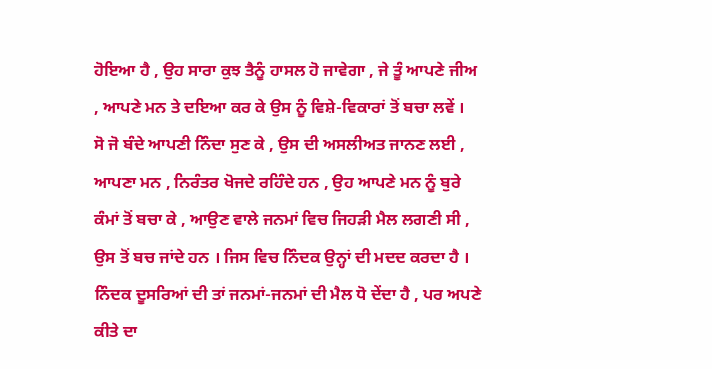ਹੋਇਆ ਹੈ , ਉਹ ਸਾਰਾ ਕੁਝ ਤੈਨੂੰ ਹਾਸਲ ਹੋ ਜਾਵੇਗਾ , ਜੇ ਤੂੰ ਆਪਣੇ ਜੀਅ , ਆਪਣੇ ਮਨ ਤੇ ਦਇਆ ਕਰ ਕੇ ਉਸ ਨੂੰ ਵਿਸ਼ੇ-ਵਿਕਾਰਾਂ ਤੋਂ ਬਚਾ ਲਵੇਂ ।
ਸੋ ਜੋ ਬੰਦੇ ਆਪਣੀ ਨਿੰਦਾ ਸੁਣ ਕੇ , ਉਸ ਦੀ ਅਸਲੀਅਤ ਜਾਨਣ ਲਈ , ਆਪਣਾ ਮਨ , ਨਿਰੰਤਰ ਖੋਜਦੇ ਰਹਿੰਦੇ ਹਨ , ਉਹ ਆਪਣੇ ਮਨ ਨੂੰ ਬੁਰੇ ਕੰਮਾਂ ਤੋਂ ਬਚਾ ਕੇ , ਆਉਣ ਵਾਲੇ ਜਨਮਾਂ ਵਿਚ ਜਿਹੜੀ ਮੈਲ ਲਗਣੀ ਸੀ , ਉਸ ਤੋਂ ਬਚ ਜਾਂਦੇ ਹਨ । ਜਿਸ ਵਿਚ ਨਿੰਦਕ ਉਨ੍ਹਾਂ ਦੀ ਮਦਦ ਕਰਦਾ ਹੈ । ਨਿੰਦਕ ਦੂਸਰਿਆਂ ਦੀ ਤਾਂ ਜਨਮਾਂ-ਜਨਮਾਂ ਦੀ ਮੈਲ ਧੋ ਦੇਂਦਾ ਹੈ , ਪਰ ਅਪਣੇ ਕੀਤੇ ਦਾ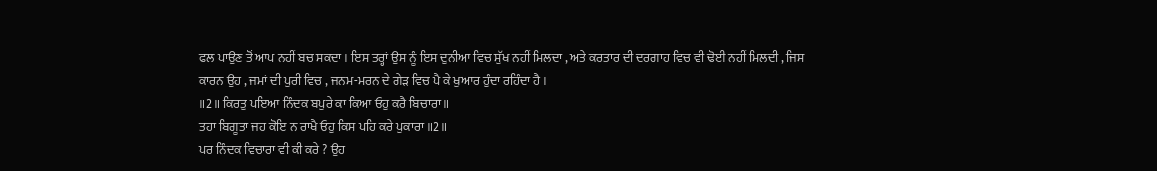ਫਲ ਪਾਉਣ ਤੋਂ ਆਪ ਨਹੀਂ ਬਚ ਸਕਦਾ । ਇਸ ਤਰ੍ਹਾਂ ਉਸ ਨੂੰ ਇਸ ਦੁਨੀਆ ਵਿਚ ਸੁੱਖ ਨਹੀਂ ਮਿਲਦਾ , ਅਤੇ ਕਰਤਾਰ ਦੀ ਦਰਗਾਹ ਵਿਚ ਵੀ ਢੋਈ ਨਹੀਂ ਮਿਲਦੀ , ਜਿਸ ਕਾਰਨ ਉਹ , ਜਮਾਂ ਦੀ ਪੁਰੀ ਵਿਚ , ਜਨਮ-ਮਰਨ ਦੇ ਗੇੜ ਵਿਚ ਪੈ ਕੇ ਖੁਆਰ ਹੁੰਦਾ ਰਹਿੰਦਾ ਹੈ ।
॥2॥ ਕਿਰਤੁ ਪਇਆ ਨਿੰਦਕ ਬਪੁਰੇ ਕਾ ਕਿਆ ਓਹੁ ਕਰੈ ਬਿਚਾਰਾ ॥
ਤਹਾ ਬਿਗੂਤਾ ਜਹ ਕੋਇ ਨ ਰਾਖੈ ਓਹੁ ਕਿਸ ਪਹਿ ਕਰੇ ਪੁਕਾਰਾ ॥2॥
ਪਰ ਨਿੰਦਕ ਵਿਚਾਰਾ ਵੀ ਕੀ ਕਰੇ ? ਉਹ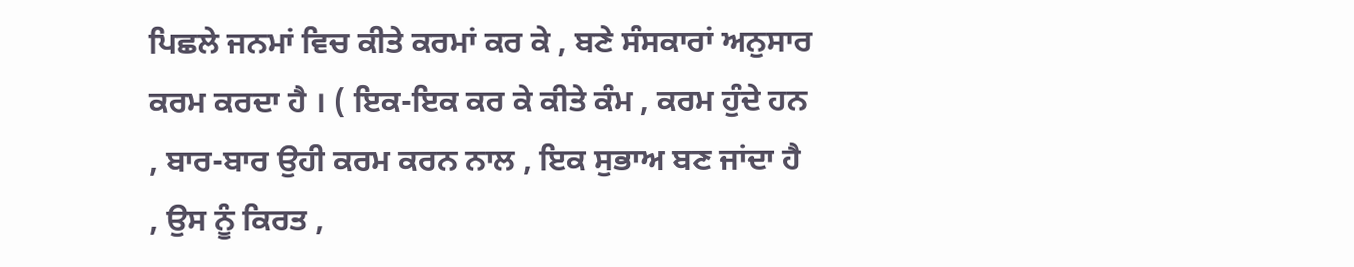ਪਿਛਲੇ ਜਨਮਾਂ ਵਿਚ ਕੀਤੇ ਕਰਮਾਂ ਕਰ ਕੇ , ਬਣੇ ਸੰਸਕਾਰਾਂ ਅਨੁਸਾਰ ਕਰਮ ਕਰਦਾ ਹੈ । ( ਇਕ-ਇਕ ਕਰ ਕੇ ਕੀਤੇ ਕੰਮ , ਕਰਮ ਹੁੰਦੇ ਹਨ , ਬਾਰ-ਬਾਰ ਉਹੀ ਕਰਮ ਕਰਨ ਨਾਲ , ਇਕ ਸੁਭਾਅ ਬਣ ਜਾਂਦਾ ਹੈ , ਉਸ ਨੂੰ ਕਿਰਤ ,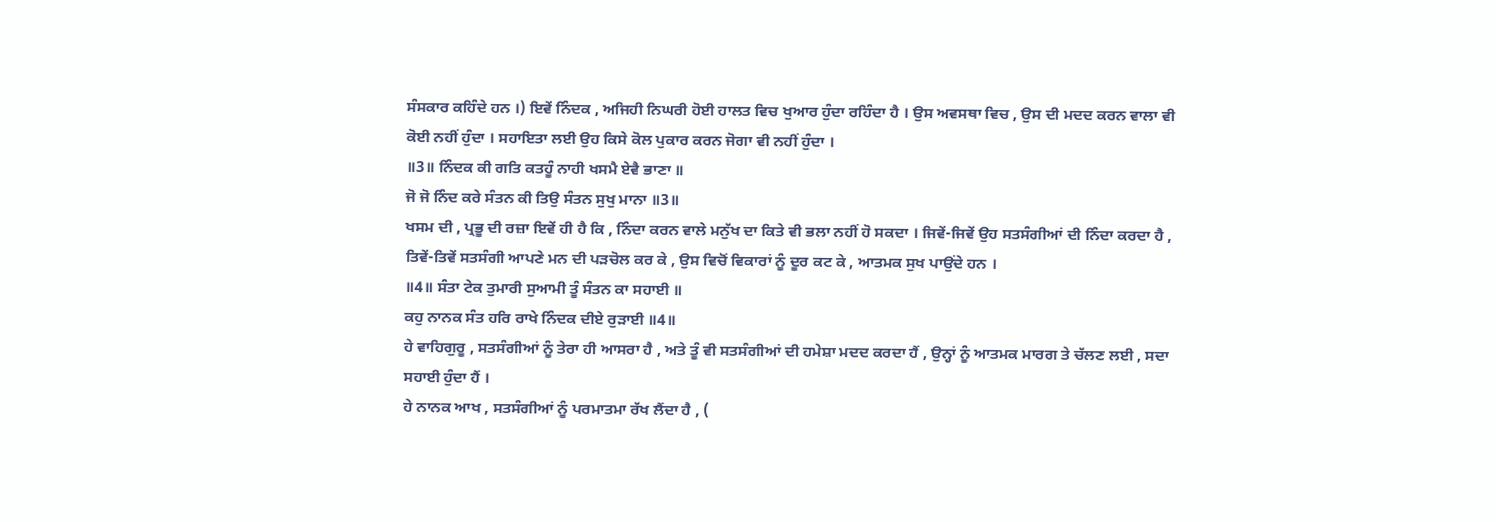ਸੰਸਕਾਰ ਕਹਿੰਦੇ ਹਨ ।) ਇਵੇਂ ਨਿੰਦਕ , ਅਜਿਹੀ ਨਿਘਰੀ ਹੋਈ ਹਾਲਤ ਵਿਚ ਖੁਆਰ ਹੁੰਦਾ ਰਹਿੰਦਾ ਹੈ । ਉਸ ਅਵਸਥਾ ਵਿਚ , ਉਸ ਦੀ ਮਦਦ ਕਰਨ ਵਾਲਾ ਵੀ ਕੋਈ ਨਹੀਂ ਹੁੰਦਾ । ਸਹਾਇਤਾ ਲਈ ਉਹ ਕਿਸੇ ਕੋਲ ਪੁਕਾਰ ਕਰਨ ਜੋਗਾ ਵੀ ਨਹੀਂ ਹੁੰਦਾ ।
॥3॥ ਨਿੰਦਕ ਕੀ ਗਤਿ ਕਤਹੂੰ ਨਾਹੀ ਖਸਮੈ ਏਵੈ ਭਾਣਾ ॥
ਜੋ ਜੋ ਨਿੰਦ ਕਰੇ ਸੰਤਨ ਕੀ ਤਿਉ ਸੰਤਨ ਸੁਖੁ ਮਾਨਾ ॥3॥
ਖਸਮ ਦੀ , ਪ੍ਰਭੂ ਦੀ ਰਜ਼ਾ ਇਵੇਂ ਹੀ ਹੈ ਕਿ , ਨਿੰਦਾ ਕਰਨ ਵਾਲੇ ਮਨੁੱਖ ਦਾ ਕਿਤੇ ਵੀ ਭਲਾ ਨਹੀਂ ਹੋ ਸਕਦਾ । ਜਿਵੇਂ-ਜਿਵੇਂ ਉਹ ਸਤਸੰਗੀਆਂ ਦੀ ਨਿੰਦਾ ਕਰਦਾ ਹੈ , ਤਿਵੇਂ-ਤਿਵੇਂ ਸਤਸੰਗੀ ਆਪਣੇ ਮਨ ਦੀ ਪੜਚੋਲ ਕਰ ਕੇ , ਉਸ ਵਿਚੋਂ ਵਿਕਾਰਾਂ ਨੂੰ ਦੂਰ ਕਟ ਕੇ , ਆਤਮਕ ਸੁਖ ਪਾਉਂਦੇ ਹਨ ।
॥4॥ ਸੰਤਾ ਟੇਕ ਤੁਮਾਰੀ ਸੁਆਮੀ ਤੂੰ ਸੰਤਨ ਕਾ ਸਹਾਈ ॥
ਕਹੁ ਨਾਨਕ ਸੰਤ ਹਰਿ ਰਾਖੇ ਨਿੰਦਕ ਦੀਏ ਰੁੜਾਈ ॥4॥
ਹੇ ਵਾਹਿਗੁਰੂ , ਸਤਸੰਗੀਆਂ ਨੂੰ ਤੇਰਾ ਹੀ ਆਸਰਾ ਹੈ , ਅਤੇ ਤੂੰ ਵੀ ਸਤਸੰਗੀਆਂ ਦੀ ਹਮੇਸ਼ਾ ਮਦਦ ਕਰਦਾ ਹੈਂ , ਉਨ੍ਹਾਂ ਨੂੰ ਆਤਮਕ ਮਾਰਗ ਤੇ ਚੱਲਣ ਲਈ , ਸਦਾ ਸਹਾਈ ਹੁੰਦਾ ਹੈਂ ।
ਹੇ ਨਾਨਕ ਆਖ , ਸਤਸੰਗੀਆਂ ਨੂੰ ਪਰਮਾਤਮਾ ਰੱਖ ਲੈਂਦਾ ਹੈ , (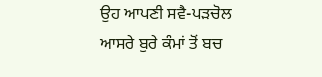ਉਹ ਆਪਣੀ ਸਵੈ-ਪੜਚੋਲ ਆਸਰੇ ਬੁਰੇ ਕੰਮਾਂ ਤੋਂ ਬਚ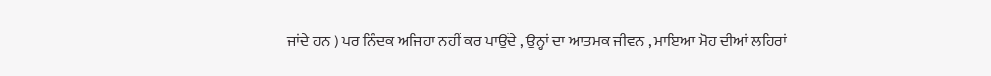ਜਾਂਦੇ ਹਨ ) ਪਰ ਨਿੰਦਕ ਅਜਿਹਾ ਨਹੀਂ ਕਰ ਪਾਉਂਦੇ , ਉਨ੍ਹਾਂ ਦਾ ਆਤਮਕ ਜੀਵਨ , ਮਾਇਆ ਮੋਹ ਦੀਆਂ ਲਹਿਰਾਂ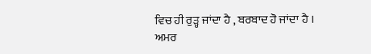ਵਿਚ ਹੀ ਰੁੜ੍ਹ ਜਾਂਦਾ ਹੈ , ਬਰਬਾਦ ਹੋ ਜਾਂਦਾ ਹੈ ।
ਅਮਰ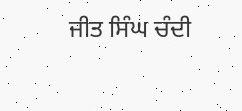ਜੀਤ ਸਿੰਘ ਚੰਦੀ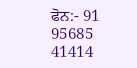ਫੋਨ:- 91 95685 41414